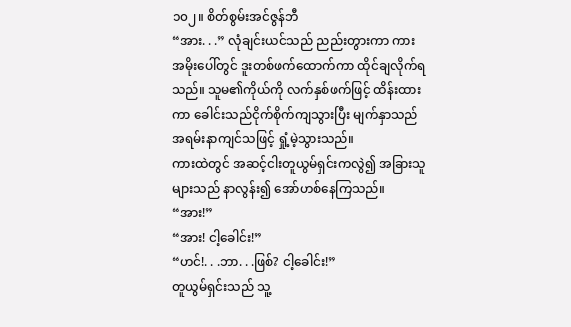၁၀၂။ စိတ်စွမ်းအင်ဇွန်ဘီ
“အား. . .” လုံချင်းယင်သည် ညည်းတွားကာ ကားအမိုးပေါ်တွင် ဒူးတစ်ဖက်ထောက်ကာ ထိုင်ချလိုက်ရသည်။ သူမ၏ကိုယ်ကို လက်နှစ်ဖက်ဖြင့် ထိန်းထားကာ ခေါင်းသည်ငိုက်စိုက်ကျသွားပြီး မျက်နှာသည် အရမ်းနာကျင်သဖြင့် ရှုံ့မဲ့သွားသည်။
ကားထဲတွင် အဆင့်ငါးတူယွမ်ရှင်းကလွဲ၍ အခြားသူများသည် နာလွန်း၍ အော်ဟစ်နေကြသည်။
“အား!”
“အား! ငါ့ခေါင်း!”
“ဟင်!. . .ဘာ. . .ဖြစ်? ငါ့ခေါင်း!”
တူယွမ်ရှင်းသည် သူ့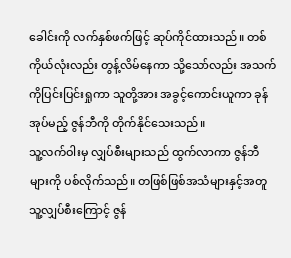ခေါင်းကို လက်နှစ်ဖက်ဖြင့် ဆုပ်ကိုင်ထားသည်။ တစ်ကိုယ်လုံးလည်း တွန့်လိမ်နေကာ သို့သော်လည်း အသက်ကိုပြင်းပြင်းရှုကာ သူတို့အား အခွင့်ကောင်းယူကာ ခုန်အုပ်မည့် ဇွန်ဘီကို တိုက်နိုင်သေးသည်။
သူ့လက်ဝါးမှ လျှပ်စီးများသည် ထွက်လာကာ ဇွန်ဘီများကို ပစ်လိုက်သည်။ တဖြစ်ဖြစ်အသံများနှင့်အတူ သူ့လျှပ်စီးကြောင့် ဇွန်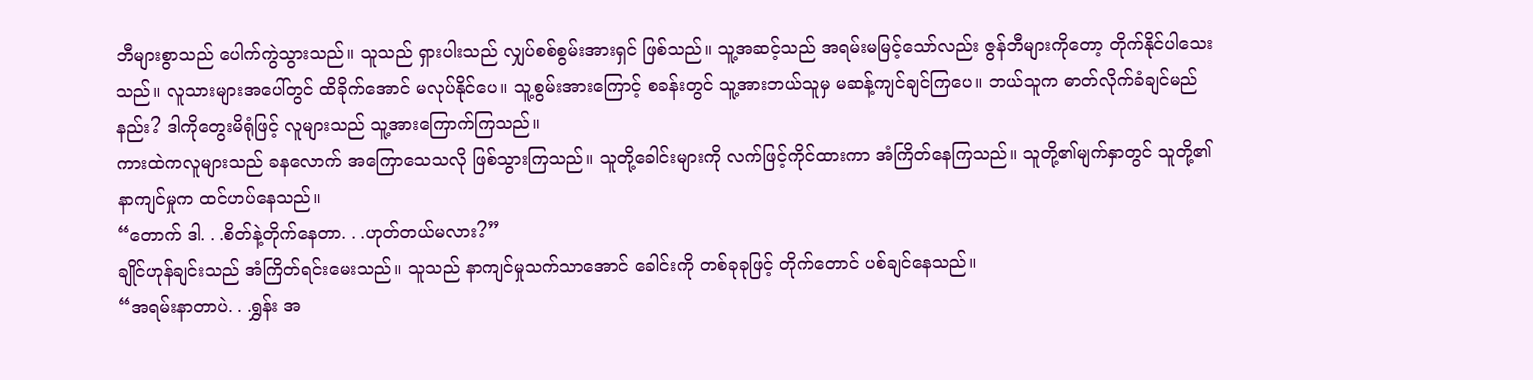ဘီများစွာသည် ပေါက်ကွဲသွားသည်။ သူသည် ရှားပါးသည် လျှပ်စစ်စွမ်းအားရှင် ဖြစ်သည်။ သူ့အဆင့်သည် အရမ်းမမြင့်သော်လည်း ဇွန်ဘီများကိုတော့ တိုက်နိုင်ပါသေးသည်။ လူသားများအပေါ်တွင် ထိခိုက်အောင် မလုပ်နိုင်ပေ။ သူ့စွမ်းအားကြောင့် စခန်းတွင် သူ့အားဘယ်သူမှ မဆန့်ကျင်ချင်ကြပေ။ ဘယ်သူက ဓာတ်လိုက်ခံချင်မည်နည်း? ဒါကိုတွေးမိရုံဖြင့် လူများသည် သူ့အားကြောက်ကြသည်။
ကားထဲကလူများသည် ခနလောက် အကြောသေသလို ဖြစ်သွားကြသည်။ သူတို့ခေါင်းများကို လက်ဖြင့်ကိုင်ထားကာ အံကြိတ်နေကြသည်။ သူတို့၏မျက်နှာတွင် သူတို့၏နာကျင်မှုက ထင်ဟပ်နေသည်။
“တောက် ဒါ. . .စိတ်နဲ့တိုက်နေတာ. . .ဟုတ်တယ်မလား?”
ချိုင်ဟုန်ချင်းသည် အံကြိတ်ရင်းမေးသည်။ သူသည် နာကျင်မှုသက်သာအောင် ခေါင်းကို တစ်ခုခုဖြင့် တိုက်တောင် ပစ်ချင်နေသည်။
“အရမ်းနာတာပဲ. . .ရွှန်း အ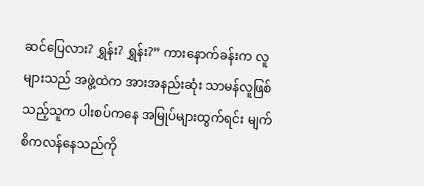ဆင်ပြေလား? ရွှန်း? ရွှန်း?” ကားနောက်ခန်းက လူများသည် အဖွဲ့ထဲက အားအနည်းဆုံး သာမန်လူဖြစ်သည့်သူက ပါးစပ်ကနေ အမြုပ်များထွက်ရင်း မျက်စိကလန်နေသည်ကို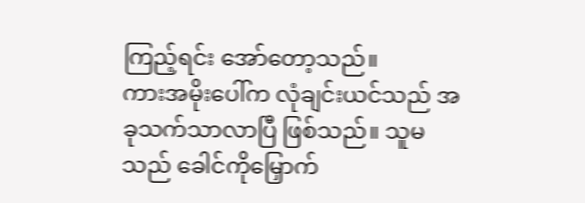ကြည့်ရင်း အော်တော့သည်။
ကားအမိုးပေါ်က လုံချင်းယင်သည် အခုသက်သာလာပြီ ဖြစ်သည်။ သူမသည် ခေါင်ကိုမြှောက်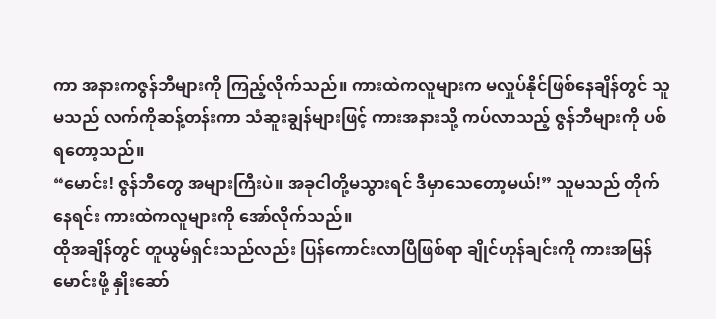ကာ အနားကဇွန်ဘီများကို ကြည့်လိုက်သည်။ ကားထဲကလူများက မလှုပ်နိုင်ဖြစ်နေချိန်တွင် သူမသည် လက်ကိုဆန့်တန်းကာ သံဆူးချွန်များဖြင့် ကားအနားသို့ ကပ်လာသည့် ဇွန်ဘီများကို ပစ်ရတော့သည်။
“မောင်း! ဇွန်ဘီတွေ အများကြီးပဲ။ အခုငါတို့မသွားရင် ဒီမှာသေတော့မယ်!” သူမသည် တိုက်နေရင်း ကားထဲကလူများကို အော်လိုက်သည်။
ထိုအချိန်တွင် တူယွမ်ရှင်းသည်လည်း ပြန်ကောင်းလာပြီဖြစ်ရာ ချိုင်ဟုန်ချင်းကို ကားအမြန်မောင်းဖို့ နှိုးဆော်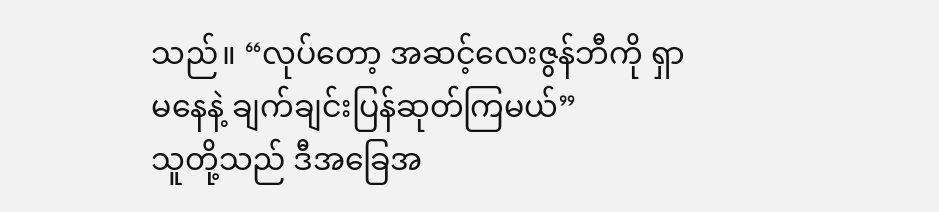သည်။ “လုပ်တော့ အဆင့်လေးဇွန်ဘီကို ရှာမနေနဲ့ ချက်ချင်းပြန်ဆုတ်ကြမယ်”
သူတို့သည် ဒီအခြေအ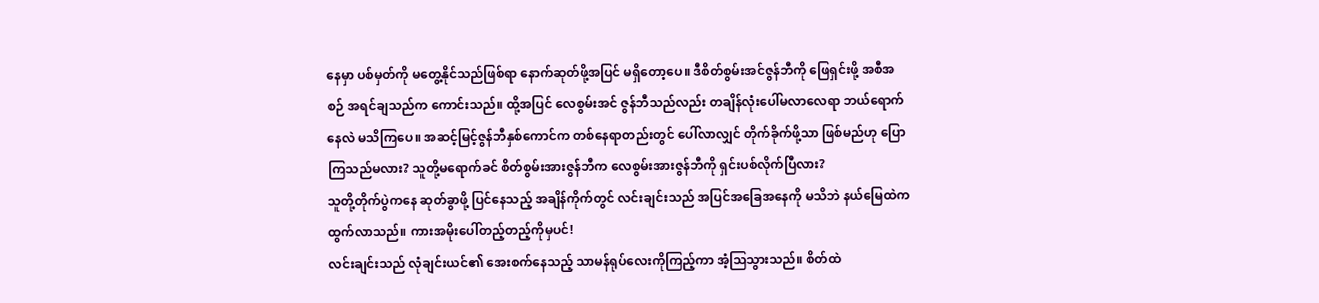နေမှာ ပစ်မှတ်ကို မတွေ့နိုင်သည်ဖြစ်ရာ နောက်ဆုတ်ဖို့အပြင် မရှိတော့ပေ။ ဒီစိတ်စွမ်းအင်ဇွန်ဘီကို ဖြေရှင်းဖို့ အစီအစဉ် အရင်ချသည်က ကောင်းသည်။ ထို့အပြင် လေစွမ်းအင် ဇွန်ဘီသည်လည်း တချိန်လုံးပေါ်မလာလေရာ ဘယ်ရောက်နေလဲ မသိကြပေ။ အဆင့်မြင့်ဇွန်ဘီနှစ်ကောင်က တစ်နေရာတည်းတွင် ပေါ်လာလျှင် တိုက်ခိုက်ဖို့သာ ဖြစ်မည်ဟု ပြောကြသည်မလား? သူတို့မရောက်ခင် စိတ်စွမ်းအားဇွန်ဘီက လေစွမ်းအားဇွန်ဘီကို ရှင်းပစ်လိုက်ပြီလား?
သူတို့တိုက်ပွဲကနေ ဆုတ်ခွာဖို့ ပြင်နေသည့် အချိန်ကိုက်တွင် လင်းချင်းသည် အပြင်အခြေအနေကို မသိဘဲ နယ်မြေထဲကထွက်လာသည်။ ကားအမိုးပေါ်တည့်တည့်ကိုမှပင်!
လင်းချင်းသည် လုံချင်းယင်၏ အေးစက်နေသည့် သာမန်ရုပ်လေးကိုကြည့်ကာ အံ့သြသွားသည်။ စိတ်ထဲ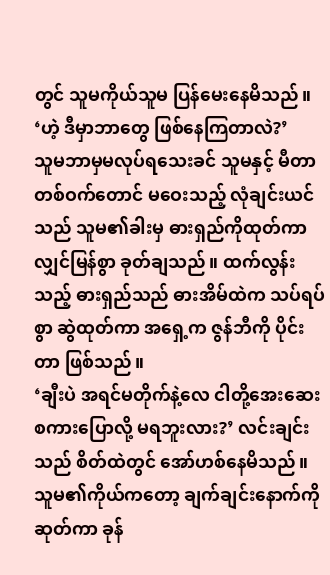တွင် သူမကိုယ်သူမ ပြန်မေးနေမိသည်။ ‘ဟဲ့ ဒီမှာဘာတွေ ဖြစ်နေကြတာလဲ?’
သူမဘာမှမလုပ်ရသေးခင် သူမနှင့် မီတာတစ်ဝက်တောင် မဝေးသည့် လုံချင်းယင်သည် သူမ၏ခါးမှ ဓားရှည်ကိုထုတ်ကာ လျှင်မြန်စွာ ခုတ်ချသည်။ ထက်လွန်းသည့် ဓားရှည်သည် ဓားအိမ်ထဲက သပ်ရပ်စွာ ဆွဲထုတ်ကာ အရှေ့က ဇွန်ဘီကို ပိုင်းတာ ဖြစ်သည်။
‘ချီးပဲ အရင်မတိုက်နဲ့လေ ငါတို့အေးဆေး စကားပြောလို့ မရဘူးလား?’ လင်းချင်းသည် စိတ်ထဲတွင် အော်ဟစ်နေမိသည်။ သူမ၏ကိုယ်ကတော့ ချက်ချင်းနောက်ကိုဆုတ်ကာ ခုန်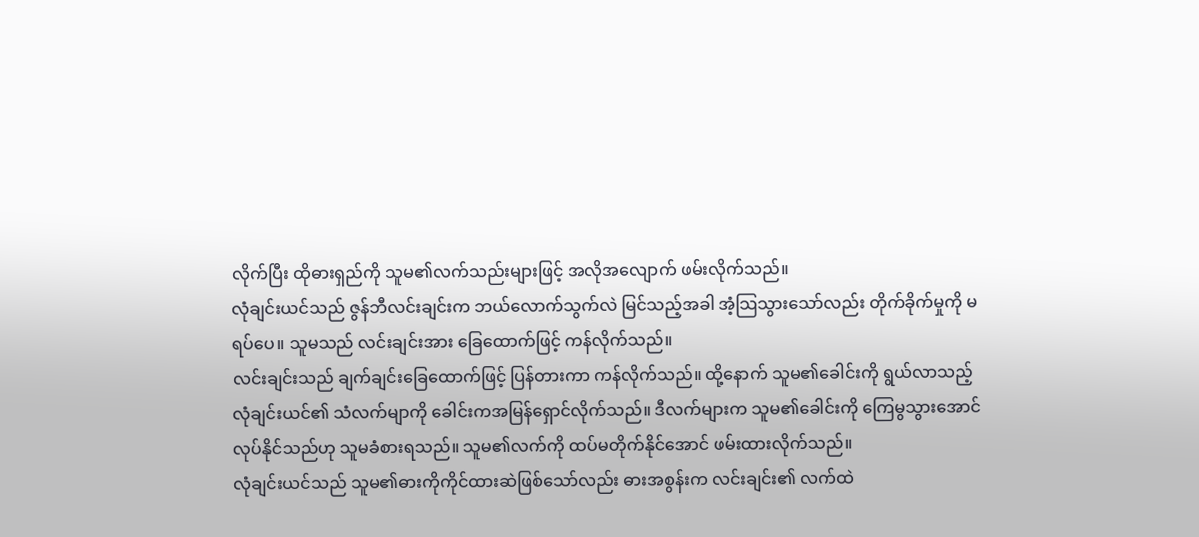လိုက်ပြီး ထိုဓားရှည်ကို သူမ၏လက်သည်းများဖြင့် အလိုအလျောက် ဖမ်းလိုက်သည်။
လုံချင်းယင်သည် ဇွန်ဘီလင်းချင်းက ဘယ်လောက်သွက်လဲ မြင်သည့်အခါ အံ့သြသွားသော်လည်း တိုက်ခိုက်မှုကို မရပ်ပေ။ သူမသည် လင်းချင်းအား ခြေထောက်ဖြင့် ကန်လိုက်သည်။
လင်းချင်းသည် ချက်ချင်းခြေထောက်ဖြင့် ပြန်တားကာ ကန်လိုက်သည်။ ထို့နောက် သူမ၏ခေါင်းကို ရွယ်လာသည့် လုံချင်းယင်၏ သံလက်မျာကို ခေါင်းကအမြန်ရှောင်လိုက်သည်။ ဒီလက်များက သူမ၏ခေါင်းကို ကြေမွသွားအောင် လုပ်နိုင်သည်ဟု သူမခံစားရသည်။ သူမ၏လက်ကို ထပ်မတိုက်နိုင်အောင် ဖမ်းထားလိုက်သည်။
လုံချင်းယင်သည် သူမ၏ဓားကိုကိုင်ထားဆဲဖြစ်သော်လည်း ဓားအစွန်းက လင်းချင်း၏ လက်ထဲ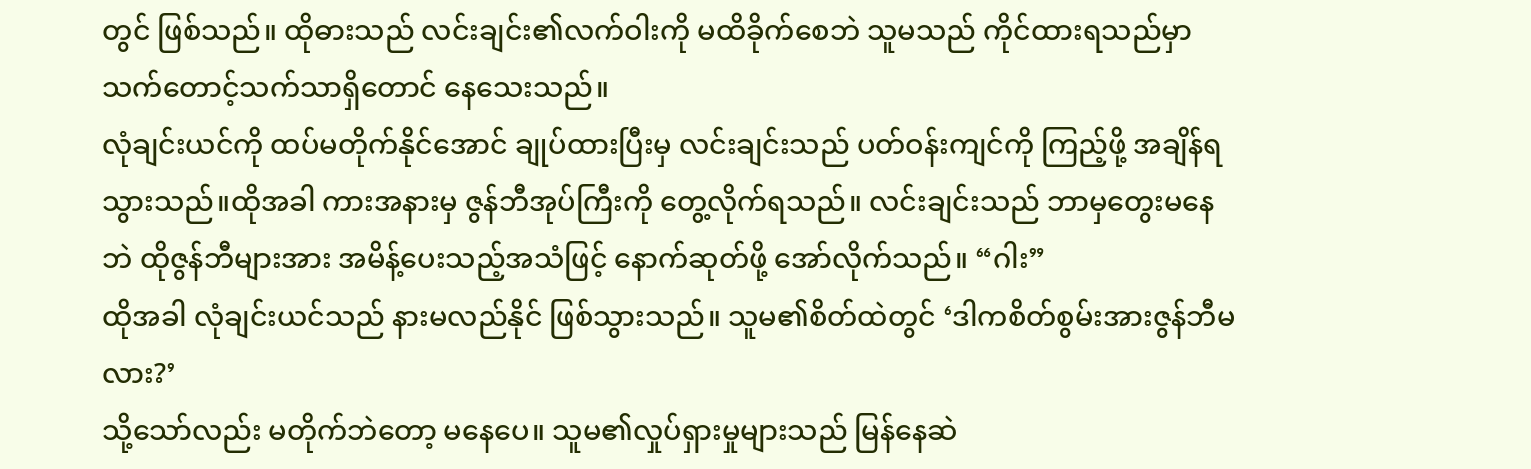တွင် ဖြစ်သည်။ ထိုဓားသည် လင်းချင်း၏လက်ဝါးကို မထိခိုက်စေဘဲ သူမသည် ကိုင်ထားရသည်မှာ သက်တောင့်သက်သာရှိတောင် နေသေးသည်။
လုံချင်းယင်ကို ထပ်မတိုက်နိုင်အောင် ချုပ်ထားပြီးမှ လင်းချင်းသည် ပတ်ဝန်းကျင်ကို ကြည့်ဖို့ အချိန်ရသွားသည်။ထိုအခါ ကားအနားမှ ဇွန်ဘီအုပ်ကြီးကို တွေ့လိုက်ရသည်။ လင်းချင်းသည် ဘာမှတွေးမနေဘဲ ထိုဇွန်ဘီများအား အမိန့်ပေးသည့်အသံဖြင့် နောက်ဆုတ်ဖို့ အော်လိုက်သည်။ “ဂါး”
ထိုအခါ လုံချင်းယင်သည် နားမလည်နိုင် ဖြစ်သွားသည်။ သူမ၏စိတ်ထဲတွင် ‘ဒါကစိတ်စွမ်းအားဇွန်ဘီမလား?’
သို့သော်လည်း မတိုက်ဘဲတော့ မနေပေ။ သူမ၏လှုပ်ရှားမှုများသည် မြန်နေဆဲ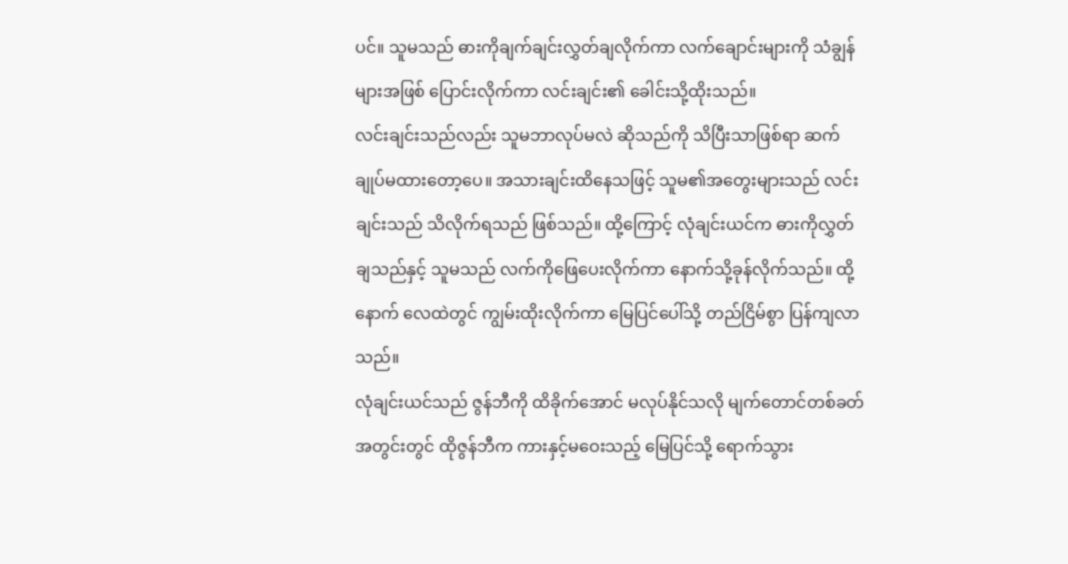ပင်။ သူမသည် ဓားကိုချက်ချင်းလွှတ်ချလိုက်ကာ လက်ချောင်းများကို သံချွန်များအဖြစ် ပြောင်းလိုက်ကာ လင်းချင်း၏ ခေါင်းသို့ထိုးသည်။
လင်းချင်းသည်လည်း သူမဘာလုပ်မလဲ ဆိုသည်ကို သိပြီးသာဖြစ်ရာ ဆက်ချုပ်မထားတော့ပေ။ အသားချင်းထိနေသဖြင့် သူမ၏အတွေးများသည် လင်းချင်းသည် သိလိုက်ရသည် ဖြစ်သည်။ ထို့ကြောင့် လုံချင်းယင်က ဓားကိုလွှတ်ချသည်နှင့် သူမသည် လက်ကိုဖြေပေးလိုက်ကာ နောက်သို့ခုန်လိုက်သည်။ ထို့နောက် လေထဲတွင် ကျွမ်းထိုးလိုက်ကာ မြေပြင်ပေါ်သို့ တည်ငြိမ်စွာ ပြန်ကျလာသည်။
လုံချင်းယင်သည် ဇွန်ဘီကို ထိခိုက်အောင် မလုပ်နိုင်သလို မျက်တောင်တစ်ခတ်အတွင်းတွင် ထိုဇွန်ဘီက ကားနှင့်မဝေးသည့် မြေပြင်သို့ ရောက်သွား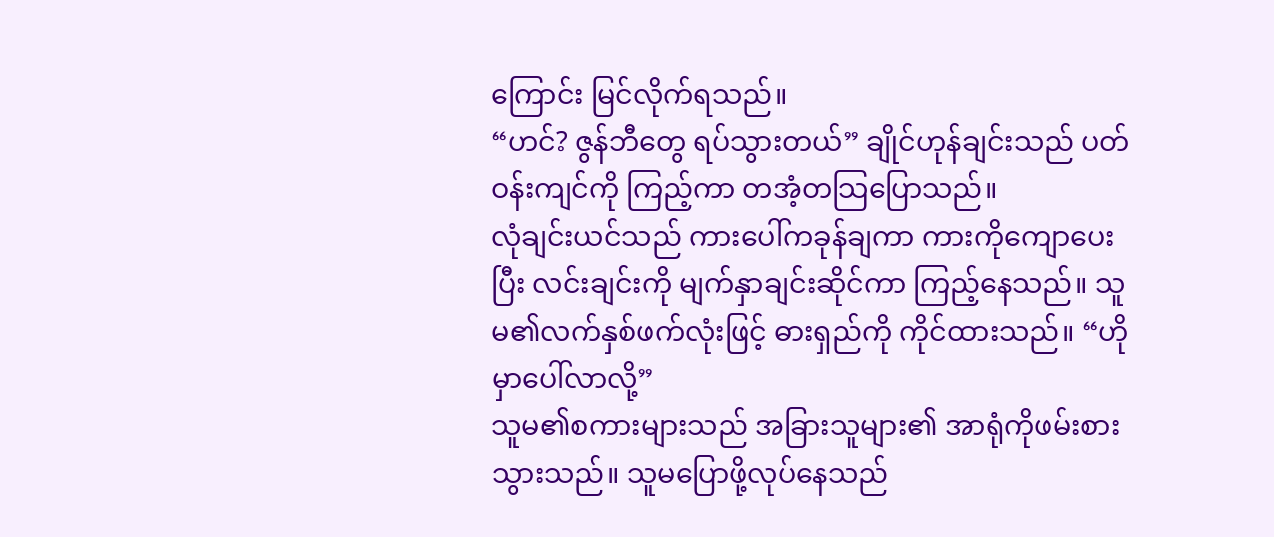ကြောင်း မြင်လိုက်ရသည်။
“ဟင်? ဇွန်ဘီတွေ ရပ်သွားတယ်” ချိုင်ဟုန်ချင်းသည် ပတ်ဝန်းကျင်ကို ကြည့်ကာ တအံ့တသြပြောသည်။
လုံချင်းယင်သည် ကားပေါ်ကခုန်ချကာ ကားကိုကျောပေးပြီး လင်းချင်းကို မျက်နှာချင်းဆိုင်ကာ ကြည့်နေသည်။ သူမ၏လက်နှစ်ဖက်လုံးဖြင့် ဓားရှည်ကို ကိုင်ထားသည်။ “ဟိုမှာပေါ်လာလို့”
သူမ၏စကားများသည် အခြားသူများ၏ အာရုံကိုဖမ်းစားသွားသည်။ သူမပြောဖို့လုပ်နေသည်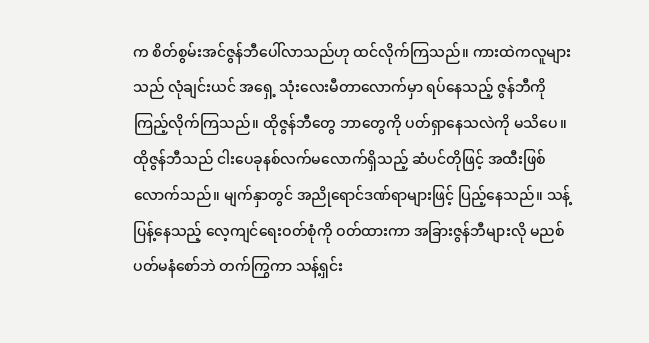က စိတ်စွမ်းအင်ဇွန်ဘီပေါ်လာသည်ဟု ထင်လိုက်ကြသည်။ ကားထဲကလူများသည် လုံချင်းယင် အရှေ့ သုံးလေးမီတာလောက်မှာ ရပ်နေသည့် ဇွန်ဘီကို ကြည့်လိုက်ကြသည်။ ထိုဇွန်ဘီတွေ ဘာတွေကို ပတ်ရှာနေသလဲကို မသိပေ။
ထိုဇွန်ဘီသည် ငါးပေခုနစ်လက်မလောက်ရှိသည့် ဆံပင်တိုဖြင့် အထီးဖြစ်လောက်သည်။ မျက်နှာတွင် အညိုရောင်ဒဏ်ရာများဖြင့် ပြည့်နေသည်။ သန့်ပြန့်နေသည့် လေ့ကျင်ရေးဝတ်စုံကို ဝတ်ထားကာ အခြားဇွန်ဘီများလို မညစ်ပတ်မနံစော်ဘဲ တက်ကြွကာ သန့်ရှင်း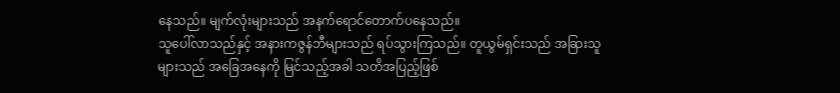နေသည်။ မျက်လုံးများသည် အနက်ရောင်တောက်ပနေသည်။
သူပေါ်လာသည်နှင့် အနားကဇွန်ဘီများသည် ရပ်သွားကြသည်။ တူယွမ်ရှင်းသည် အခြားသူများသည် အခြေအနေကို မြင်သည့်အခါ သတိအပြည့်ဖြစ်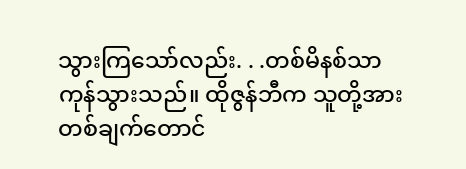သွားကြသော်လည်း. . .တစ်မိနစ်သာ ကုန်သွားသည်။ ထိုဇွန်ဘီက သူတို့အား တစ်ချက်တောင်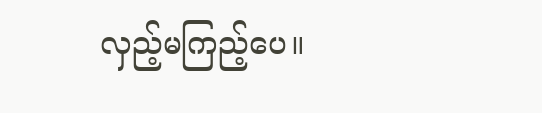လှည့်မကြည့်ပေ။